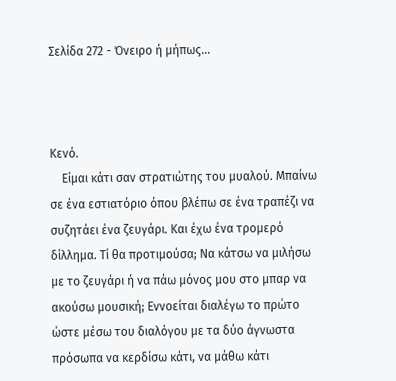Σελίδα 272 - Όνειρο ή μήπως...



Κενό.
    Είμαι κάτι σαν στρατιώτης του μυαλού. Μπαίνω σε ένα εστιατόριο όπου βλέπω σε ένα τραπέζι να συζητάει ένα ζευγάρι. Και έχω ένα τρομερό δίλλημα. Τί θα προτιμούσα; Να κάτσω να μιλήσω με το ζευγάρι ή να πάω μόνος μου στο μπαρ να ακούσω μουσική; Εννοείται διαλέγω το πρώτο ώστε μέσω του διαλόγου με τα δύο άγνωστα πρόσωπα να κερδίσω κάτι, να μάθω κάτι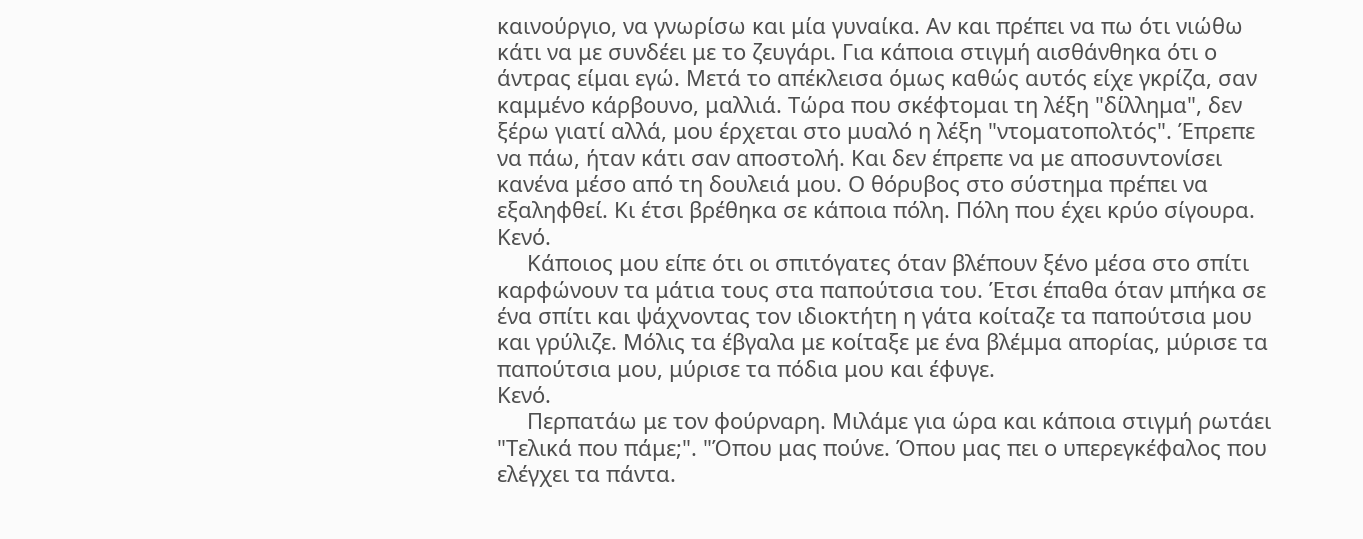καινούργιο, να γνωρίσω και μία γυναίκα. Αν και πρέπει να πω ότι νιώθω κάτι να με συνδέει με το ζευγάρι. Για κάποια στιγμή αισθάνθηκα ότι ο άντρας είμαι εγώ. Μετά το απέκλεισα όμως καθώς αυτός είχε γκρίζα, σαν καμμένο κάρβουνο, μαλλιά. Τώρα που σκέφτομαι τη λέξη "δίλλημα", δεν ξέρω γιατί αλλά, μου έρχεται στο μυαλό η λέξη "ντοματοπολτός". Έπρεπε να πάω, ήταν κάτι σαν αποστολή. Και δεν έπρεπε να με αποσυντονίσει κανένα μέσο από τη δουλειά μου. Ο θόρυβος στο σύστημα πρέπει να εξαληφθεί. Κι έτσι βρέθηκα σε κάποια πόλη. Πόλη που έχει κρύο σίγουρα.
Κενό.
     Κάποιος μου είπε ότι οι σπιτόγατες όταν βλέπουν ξένο μέσα στο σπίτι καρφώνουν τα μάτια τους στα παπούτσια του. Έτσι έπαθα όταν μπήκα σε ένα σπίτι και ψάχνοντας τον ιδιοκτήτη η γάτα κοίταζε τα παπούτσια μου και γρύλιζε. Μόλις τα έβγαλα με κοίταξε με ένα βλέμμα απορίας, μύρισε τα παπούτσια μου, μύρισε τα πόδια μου και έφυγε.
Κενό.
     Περπατάω με τον φούρναρη. Μιλάμε για ώρα και κάποια στιγμή ρωτάει "Τελικά που πάμε;". "Όπου μας πούνε. Όπου μας πει ο υπερεγκέφαλος που ελέγχει τα πάντα.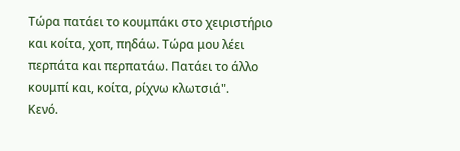Τώρα πατάει το κουμπάκι στο χειριστήριο και κοίτα, χοπ, πηδάω. Τώρα μου λέει περπάτα και περπατάω. Πατάει το άλλο κουμπί και, κοίτα, ρίχνω κλωτσιά".
Κενό.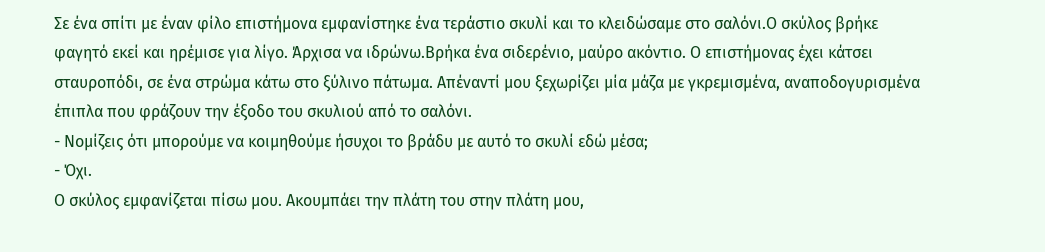Σε ένα σπίτι με έναν φίλο επιστήμονα εμφανίστηκε ένα τεράστιο σκυλί και το κλειδώσαμε στο σαλόνι.Ο σκύλος βρήκε φαγητό εκεί και ηρέμισε για λίγο. Άρχισα να ιδρώνω.Βρήκα ένα σιδερένιο, μαύρο ακόντιο. Ο επιστήμονας έχει κάτσει σταυροπόδι, σε ένα στρώμα κάτω στο ξύλινο πάτωμα. Απέναντί μου ξεχωρίζει μία μάζα με γκρεμισμένα, αναποδογυρισμένα  έπιπλα που φράζουν την έξοδο του σκυλιού από το σαλόνι.
- Νομίζεις ότι μπορούμε να κοιμηθούμε ήσυχοι το βράδυ με αυτό το σκυλί εδώ μέσα;
- Όχι.
Ο σκύλος εμφανίζεται πίσω μου. Ακουμπάει την πλάτη του στην πλάτη μου,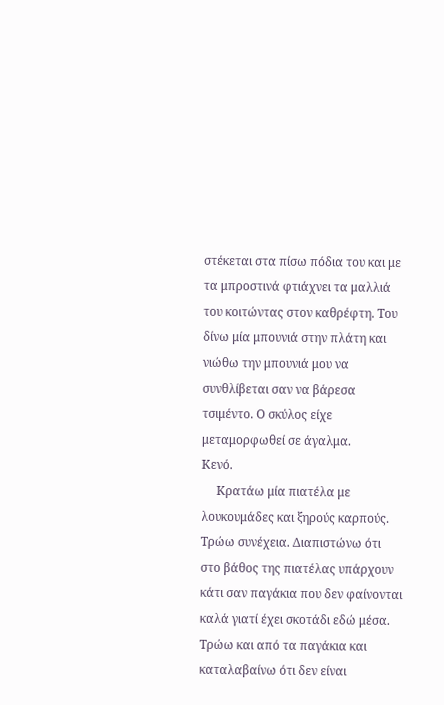στέκεται στα πίσω πόδια του και με τα μπροστινά φτιάχνει τα μαλλιά του κοιτώντας στον καθρέφτη. Του δίνω μία μπουνιά στην πλάτη και νιώθω την μπουνιά μου να συνθλίβεται σαν να βάρεσα τσιμέντο. Ο σκύλος είχε μεταμορφωθεί σε άγαλμα.
Κενό.
     Κρατάω μία πιατέλα με λουκουμάδες και ξηρούς καρπούς. Τρώω συνέχεια. Διαπιστώνω ότι στο βάθος της πιατέλας υπάρχουν κάτι σαν παγάκια που δεν φαίνονται καλά γιατί έχει σκοτάδι εδώ μέσα. Τρώω και από τα παγάκια και καταλαβαίνω ότι δεν είναι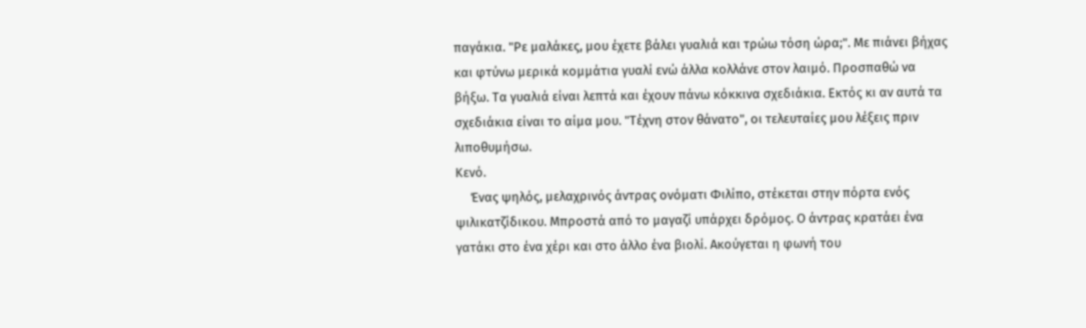παγάκια. "Ρε μαλάκες, μου έχετε βάλει γυαλιά και τρώω τόση ώρα;". Με πιάνει βήχας και φτύνω μερικά κομμάτια γυαλί ενώ άλλα κολλάνε στον λαιμό. Προσπαθώ να βήξω. Τα γυαλιά είναι λεπτά και έχουν πάνω κόκκινα σχεδιάκια. Εκτός κι αν αυτά τα σχεδιάκια είναι το αίμα μου. "Τέχνη στον θάνατο", οι τελευταίες μου λέξεις πριν λιποθυμήσω.
Κενό.
     Ένας ψηλός, μελαχρινός άντρας ονόματι Φιλίπο, στέκεται στην πόρτα ενός ψιλικατζίδικου. Μπροστά από το μαγαζί υπάρχει δρόμος. Ο άντρας κρατάει ένα γατάκι στο ένα χέρι και στο άλλο ένα βιολί. Ακούγεται η φωνή του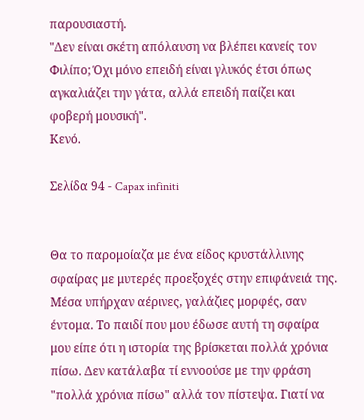παρουσιαστή.
"Δεν είναι σκέτη απόλαυση να βλέπει κανείς τον Φιλίπο; Όχι μόνο επειδή είναι γλυκός έτσι όπως αγκαλιάζει την γάτα, αλλά επειδή παίζει και φοβερή μουσική".
Κενό.

Σελίδα 94 - Capax infiniti


Θα το παρομοίαζα με ένα είδος κρυστάλλινης σφαίρας με μυτερές προεξοχές στην επιφάνειά της. Μέσα υπήρχαν αέρινες, γαλάζιες μορφές, σαν έντομα. Το παιδί που μου έδωσε αυτή τη σφαίρα μου είπε ότι η ιστορία της βρίσκεται πολλά χρόνια πίσω. Δεν κατάλαβα τί εννοούσε με την φράση "πολλά χρόνια πίσω" αλλά τον πίστεψα. Γιατί να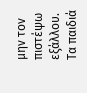μην τον πιστέψω εξάλλου. Τα παιδιά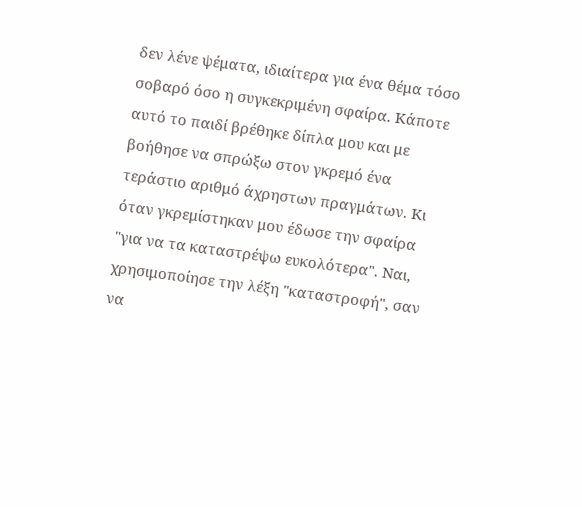δεν λένε ψέματα, ιδιαίτερα για ένα θέμα τόσο σοβαρό όσο η συγκεκριμένη σφαίρα. Κάποτε αυτό το παιδί βρέθηκε δίπλα μου και με βοήθησε να σπρώξω στον γκρεμό ένα τεράστιο αριθμό άχρηστων πραγμάτων. Κι όταν γκρεμίστηκαν μου έδωσε την σφαίρα "για να τα καταστρέψω ευκολότερα". Ναι, χρησιμοποίησε την λέξη "καταστροφή", σαν να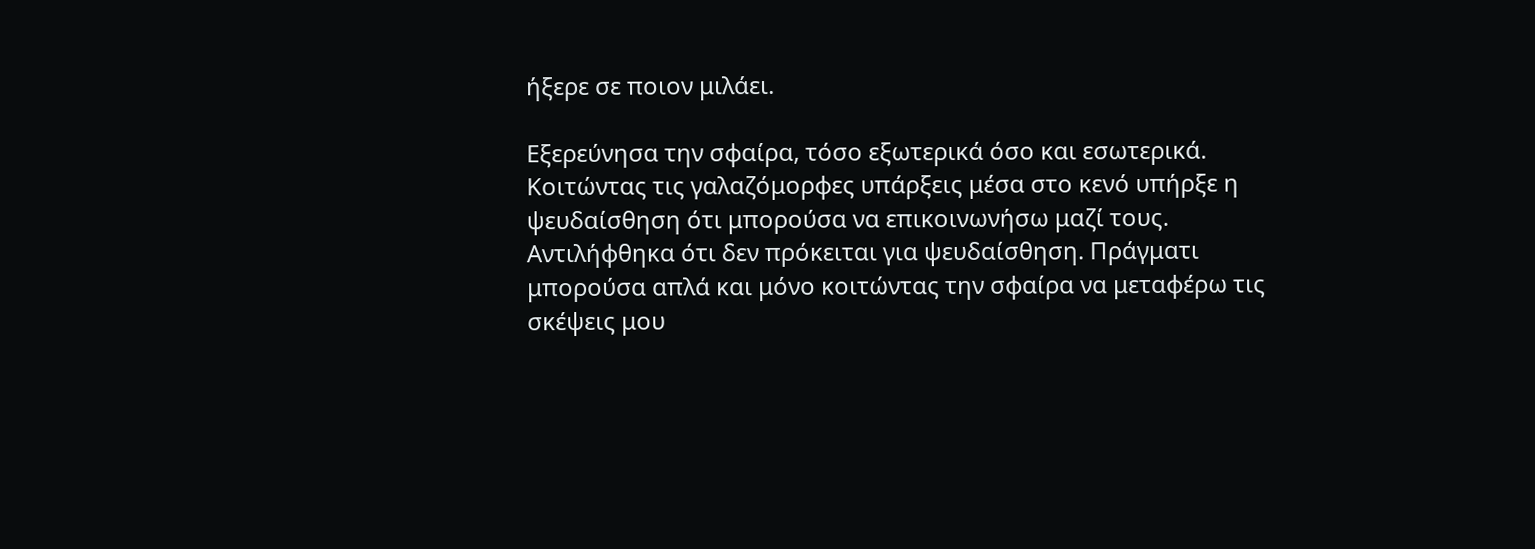ήξερε σε ποιον μιλάει.

Εξερεύνησα την σφαίρα, τόσο εξωτερικά όσο και εσωτερικά. Κοιτώντας τις γαλαζόμορφες υπάρξεις μέσα στο κενό υπήρξε η ψευδαίσθηση ότι μπορούσα να επικοινωνήσω μαζί τους. Αντιλήφθηκα ότι δεν πρόκειται για ψευδαίσθηση. Πράγματι μπορούσα απλά και μόνο κοιτώντας την σφαίρα να μεταφέρω τις σκέψεις μου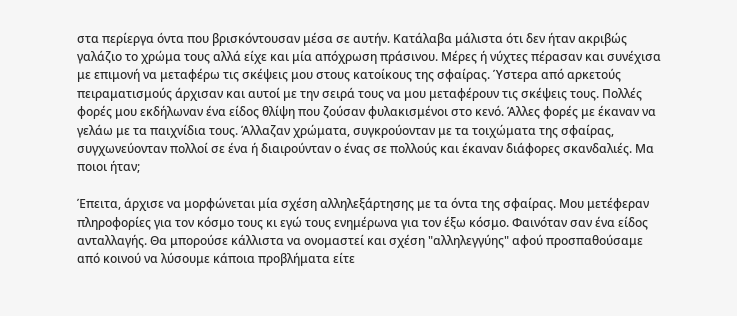στα περίεργα όντα που βρισκόντουσαν μέσα σε αυτήν. Κατάλαβα μάλιστα ότι δεν ήταν ακριβώς γαλάζιο το χρώμα τους αλλά είχε και μία απόχρωση πράσινου. Μέρες ή νύχτες πέρασαν και συνέχισα με επιμονή να μεταφέρω τις σκέψεις μου στους κατοίκους της σφαίρας. Ύστερα από αρκετούς πειραματισμούς άρχισαν και αυτοί με την σειρά τους να μου μεταφέρουν τις σκέψεις τους. Πολλές φορές μου εκδήλωναν ένα είδος θλίψη που ζούσαν φυλακισμένοι στο κενό. Άλλες φορές με έκαναν να γελάω με τα παιχνίδια τους. Άλλαζαν χρώματα, συγκρούονταν με τα τοιχώματα της σφαίρας, συγχωνεύονταν πολλοί σε ένα ή διαιρούνταν ο ένας σε πολλούς και έκαναν διάφορες σκανδαλιές. Μα ποιοι ήταν;

Έπειτα, άρχισε να μορφώνεται μία σχέση αλληλεξάρτησης με τα όντα της σφαίρας. Μου μετέφεραν πληροφορίες για τον κόσμο τους κι εγώ τους ενημέρωνα για τον έξω κόσμο. Φαινόταν σαν ένα είδος ανταλλαγής. Θα μπορούσε κάλλιστα να ονομαστεί και σχέση "αλληλεγγύης" αφού προσπαθούσαμε από κοινού να λύσουμε κάποια προβλήματα είτε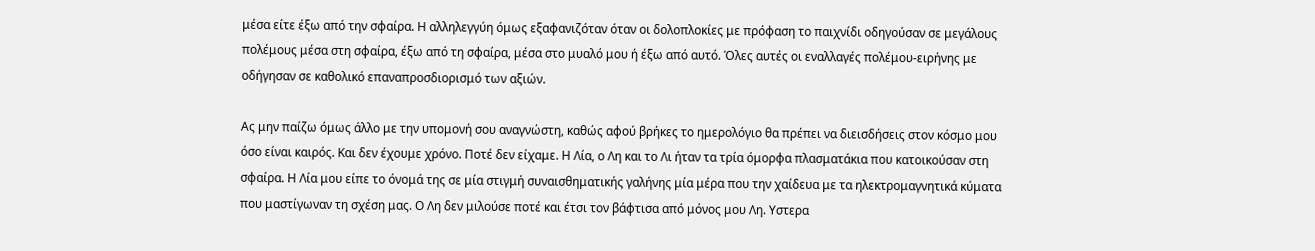μέσα είτε έξω από την σφαίρα. Η αλληλεγγύη όμως εξαφανιζόταν όταν οι δολοπλοκίες με πρόφαση το παιχνίδι οδηγούσαν σε μεγάλους πολέμους μέσα στη σφαίρα, έξω από τη σφαίρα, μέσα στο μυαλό μου ή έξω από αυτό. Όλες αυτές οι εναλλαγές πολέμου-ειρήνης με οδήγησαν σε καθολικό επαναπροσδιορισμό των αξιών.

Ας μην παίζω όμως άλλο με την υπομονή σου αναγνώστη, καθώς αφού βρήκες το ημερολόγιο θα πρέπει να διεισδήσεις στον κόσμο μου όσο είναι καιρός. Και δεν έχουμε χρόνο. Ποτέ δεν είχαμε. Η Λία, ο Λη και το Λι ήταν τα τρία όμορφα πλασματάκια που κατοικούσαν στη σφαίρα. Η Λία μου είπε το όνομά της σε μία στιγμή συναισθηματικής γαλήνης μία μέρα που την χαίδευα με τα ηλεκτρομαγνητικά κύματα που μαστίγωναν τη σχέση μας. Ο Λη δεν μιλούσε ποτέ και έτσι τον βάφτισα από μόνος μου Λη. Υστερα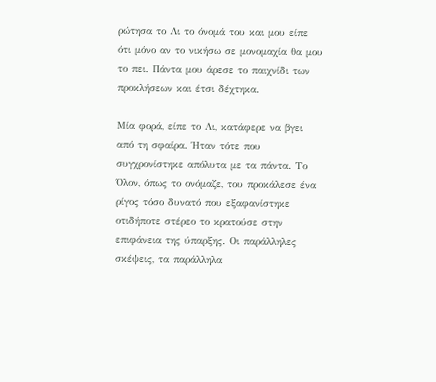ρώτησα το Λι το όνομά του και μου είπε ότι μόνο αν το νικήσω σε μονομαχία θα μου το πει. Πάντα μου άρεσε το παιχνίδι των προκλήσεων και έτσι δέχτηκα.

Μία φορά, είπε το Λι, κατάφερε να βγει από τη σφαίρα. Ήταν τότε που συγχρονίστηκε απόλυτα με τα πάντα. Το Όλον, όπως το ονόμαζε, του προκάλεσε ένα ρίγος τόσο δυνατό που εξαφανίστηκε οτιδήποτε στέρεο το κρατούσε στην επιφάνεια της ύπαρξης. Οι παράλληλες σκέψεις, τα παράλληλα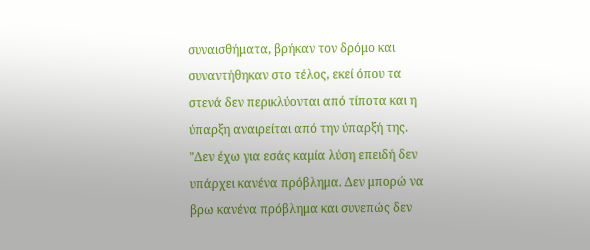συναισθήματα, βρήκαν τον δρόμο και συναντήθηκαν στο τέλος, εκεί όπου τα στενά δεν περικλύονται από τίποτα και η ύπαρξη αναιρείται από την ύπαρξή της. "Δεν έχω για εσάς καμία λύση επειδή δεν υπάρχει κανένα πρόβλημα. Δεν μπορώ να βρω κανένα πρόβλημα και συνεπώς δεν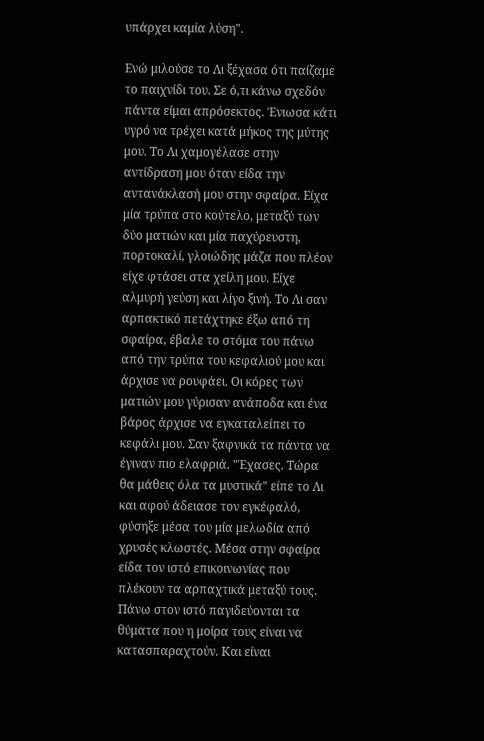υπάρχει καμία λύση".

Ενώ μιλούσε το Λι ξέχασα ότι παίζαμε το παιχνίδι του. Σε ό,τι κάνω σχεδόν πάντα είμαι απρόσεκτος. Ένιωσα κάτι υγρό να τρέχει κατά μήκος της μύτης μου. Το Λι χαμογέλασε στην αντίδραση μου όταν είδα την αντανάκλασή μου στην σφαίρα. Είχα μία τρύπα στο κούτελο, μεταξύ των δύο ματιών και μία παχύρευστη, πορτοκαλί, γλοιώδης μάζα που πλέον είχε φτάσει στα χείλη μου. Είχε αλμυρή γεύση και λίγο ξινή. Το Λι σαν αρπακτικό πετάχτηκε έξω από τη σφαίρα, έβαλε το στόμα του πάνω από την τρύπα του κεφαλιού μου και άρχισε να ρουφάει. Οι κόρες των ματιών μου γύρισαν ανάποδα και ένα βάρος άρχισε να εγκαταλείπει το κεφάλι μου. Σαν ξαφνικά τα πάντα να έγιναν πιο ελαφριά. "Έχασες. Τώρα θα μάθεις όλα τα μυστικά" είπε το Λι και αφού άδειασε τον εγκέφαλό, φύσηξε μέσα του μία μελωδία από χρυσές κλωστές. Μέσα στην σφαίρα είδα τον ιστό επικοινωνίας που πλέκουν τα αρπαχτικά μεταξύ τους. Πάνω στον ιστό παγιδεύονται τα θύματα που η μοίρα τους είναι να κατασπαραχτούν. Και είναι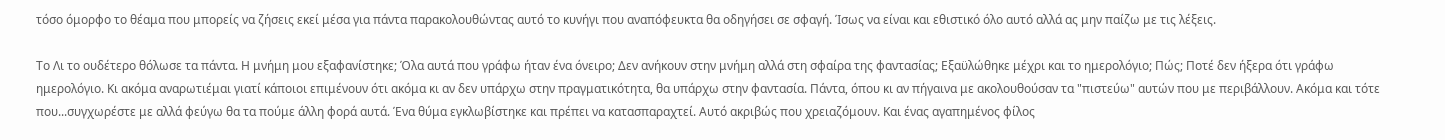τόσο όμορφο το θέαμα που μπορείς να ζήσεις εκεί μέσα για πάντα παρακολουθώντας αυτό το κυνήγι που αναπόφευκτα θα οδηγήσει σε σφαγή. Ίσως να είναι και εθιστικό όλο αυτό αλλά ας μην παίζω με τις λέξεις.

Το Λι το ουδέτερο θόλωσε τα πάντα. Η μνήμη μου εξαφανίστηκε; Όλα αυτά που γράφω ήταν ένα όνειρο; Δεν ανήκουν στην μνήμη αλλά στη σφαίρα της φαντασίας; Εξαϋλώθηκε μέχρι και το ημερολόγιο; Πώς; Ποτέ δεν ήξερα ότι γράφω ημερολόγιο. Κι ακόμα αναρωτιέμαι γιατί κάποιοι επιμένουν ότι ακόμα κι αν δεν υπάρχω στην πραγματικότητα, θα υπάρχω στην φαντασία. Πάντα, όπου κι αν πήγαινα με ακολουθούσαν τα "πιστεύω" αυτών που με περιβάλλουν. Ακόμα και τότε που...συγχωρέστε με αλλά φεύγω θα τα πούμε άλλη φορά αυτά. Ένα θύμα εγκλωβίστηκε και πρέπει να κατασπαραχτεί. Αυτό ακριβώς που χρειαζόμουν. Και ένας αγαπημένος φίλος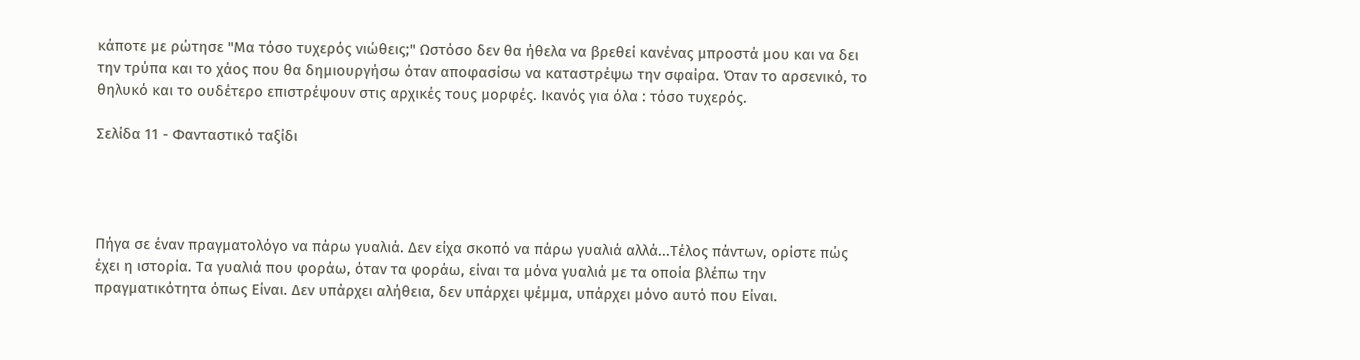κάποτε με ρώτησε "Μα τόσο τυχερός νιώθεις;" Ωστόσο δεν θα ήθελα να βρεθεί κανένας μπροστά μου και να δει την τρύπα και το χάος που θα δημιουργήσω όταν αποφασίσω να καταστρέψω την σφαίρα. Όταν το αρσενικό, το θηλυκό και το ουδέτερο επιστρέψουν στις αρχικές τους μορφές. Ικανός για όλα : τόσο τυχερός.

Σελίδα 11 - Φανταστικό ταξίδι




Πήγα σε έναν πραγματολόγο να πάρω γυαλιά. Δεν είχα σκοπό να πάρω γυαλιά αλλά...Τέλος πάντων, ορίστε πώς έχει η ιστορία. Τα γυαλιά που φοράω, όταν τα φοράω, είναι τα μόνα γυαλιά με τα οποία βλέπω την πραγματικότητα όπως Είναι. Δεν υπάρχει αλήθεια, δεν υπάρχει ψέμμα, υπάρχει μόνο αυτό που Είναι.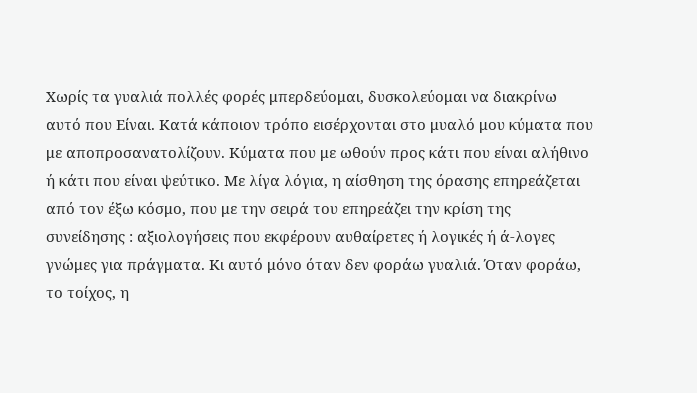Χωρίς τα γυαλιά πολλές φορές μπερδεύομαι, δυσκολεύομαι να διακρίνω αυτό που Είναι. Κατά κάποιον τρόπο εισέρχονται στο μυαλό μου κύματα που με αποπροσανατολίζουν. Κύματα που με ωθούν προς κάτι που είναι αλήθινο ή κάτι που είναι ψεύτικο. Με λίγα λόγια, η αίσθηση της όρασης επηρεάζεται από τον έξω κόσμο, που με την σειρά του επηρεάζει την κρίση της συνείδησης : αξιολογήσεις που εκφέρουν αυθαίρετες ή λογικές ή ά-λογες γνώμες για πράγματα. Κι αυτό μόνο όταν δεν φοράω γυαλιά. Όταν φοράω, το τοίχος, η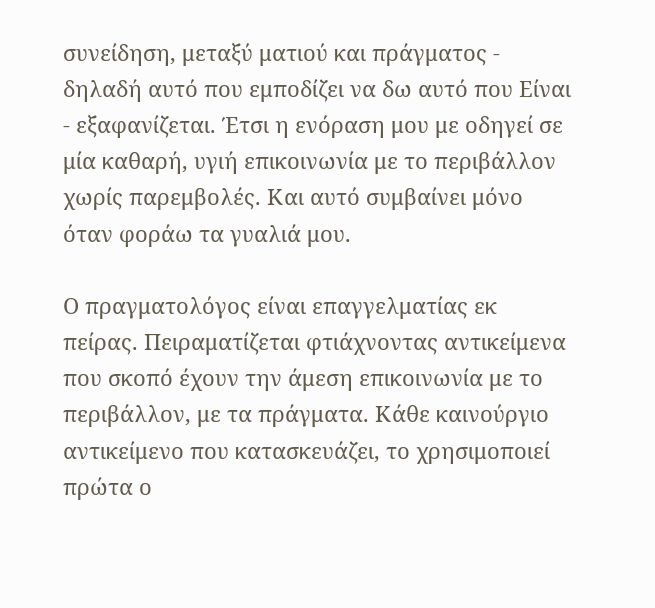συνείδηση, μεταξύ ματιού και πράγματος - δηλαδή αυτό που εμποδίζει να δω αυτό που Είναι - εξαφανίζεται. Έτσι η ενόραση μου με οδηγεί σε μία καθαρή, υγιή επικοινωνία με το περιβάλλον χωρίς παρεμβολές. Και αυτό συμβαίνει μόνο όταν φοράω τα γυαλιά μου.

Ο πραγματολόγος είναι επαγγελματίας εκ πείρας. Πειραματίζεται φτιάχνοντας αντικείμενα που σκοπό έχουν την άμεση επικοινωνία με το περιβάλλον, με τα πράγματα. Κάθε καινούργιο αντικείμενο που κατασκευάζει, το χρησιμοποιεί πρώτα ο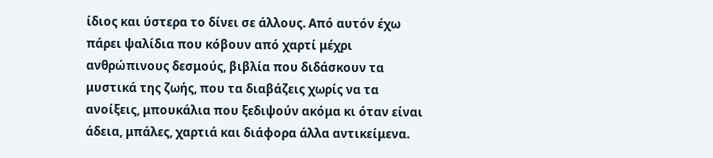ίδιος και ύστερα το δίνει σε άλλους. Από αυτόν έχω πάρει ψαλίδια που κόβουν από χαρτί μέχρι ανθρώπινους δεσμούς, βιβλία που διδάσκουν τα μυστικά της ζωής, που τα διαβάζεις χωρίς να τα ανοίξεις, μπουκάλια που ξεδιψούν ακόμα κι όταν είναι άδεια, μπάλες, χαρτιά και διάφορα άλλα αντικείμενα.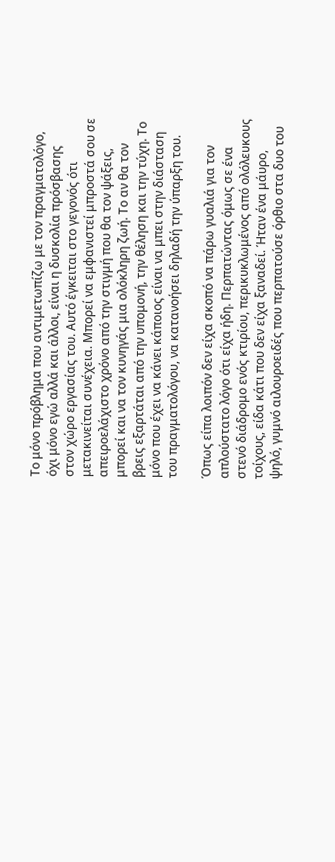Το μόνο πρόβλημα που αντιμετωπίζω με τον πραγματολόγο, όχι μόνο εγώ αλλά και άλλοι, είναι η δυσκολία πρόσβασης στον χώρο εργασίας του. Αυτό έγκειται στο γεγονός ότι μετακινείται συνέχεια. Μπορεί να εμφανιστεί μπροστά σου σε απειροελάχιστο χρόνο από την στιγμή που θα τον ψάξεις, μπορεί και να τον κυνηγάς μια ολόκληρη ζωή. Το αν θα τον βρεις εξαρτάται από την υπομονή, την θέληση και την τύχη. Το μόνο που έχει να κάνει κάποιος είναι να μπει στην διάσταση του πραγματολόγου, να κατανοήσει δηλαδή την ύπαρξη του.

Όπως είπα λοιπόν δεν είχα σκοπό να πάρω γυαλιά για τον απλούστατο λόγο ότι είχα ήδη. Περπατώντας όμως σε ένα στενό διάδρομο ενός κτιρίου, περικυκλωμένος από ολόλευκους τοίχους, είδα κάτι που δεν είχα ξαναδεί. Ήταν ένα μάυρο, ψηλό, γυμνό αιλουροειδές που περπατούσε όρθιο στα δυο του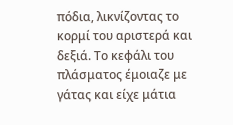πόδια, λικνίζοντας το κορμί του αριστερά και δεξιά. Το κεφάλι του πλάσματος έμοιαζε με γάτας και είχε μάτια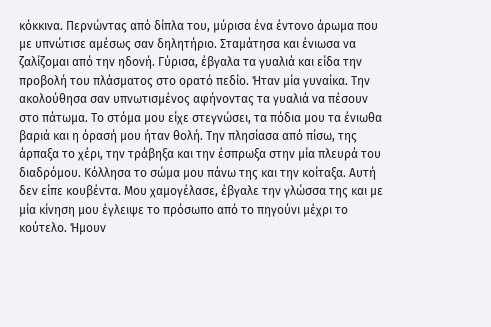κόκκινα. Περνώντας από δίπλα του, μύρισα ένα έντονο άρωμα που με υπνώτισε αμέσως σαν δηλητήριο. Σταμάτησα και ένιωσα να ζαλίζομαι από την ηδονή. Γύρισα, έβγαλα τα γυαλιά και είδα την προβολή του πλάσματος στο ορατό πεδίο. Ήταν μία γυναίκα. Την ακολούθησα σαν υπνωτισμένος αφήνοντας τα γυαλιά να πέσουν στο πάτωμα. Το στόμα μου είχε στεγνώσει, τα πόδια μου τα ένιωθα βαριά και η όρασή μου ήταν θολή. Την πλησίασα από πίσω, της άρπαξα το χέρι, την τράβηξα και την έσπρωξα στην μία πλευρά του διαδρόμου. Κόλλησα το σώμα μου πάνω της και την κοίταξα. Αυτή δεν είπε κουβέντα. Μου χαμογέλασε, έβγαλε την γλώσσα της και με μία κίνηση μου έγλειψε το πρόσωπο από το πηγούνι μέχρι το κούτελο. Ήμουν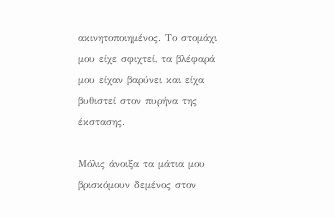ακινητοποιημένος. Το στομάχι μου είχε σφιχτεί, τα βλέφαρά μου είχαν βαρύνει και είχα βυθιστεί στον πυρήνα της έκστασης.

Μόλις άνοιξα τα μάτια μου βρισκόμουν δεμένος στον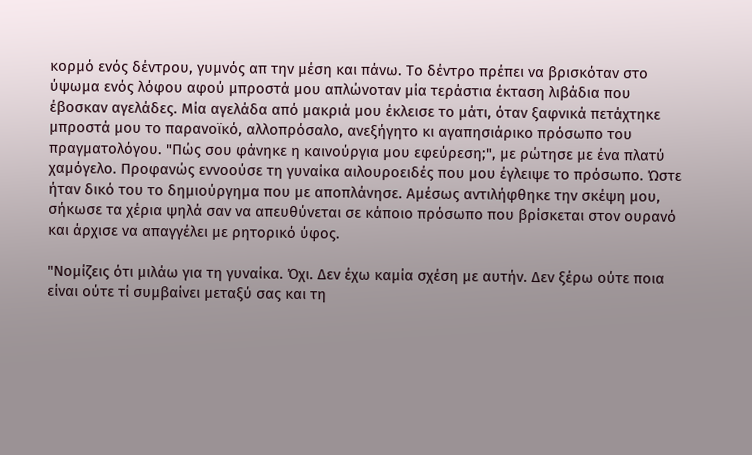κορμό ενός δέντρου, γυμνός απ την μέση και πάνω. Το δέντρο πρέπει να βρισκόταν στο ύψωμα ενός λόφου αφού μπροστά μου απλώνοταν μία τεράστια έκταση λιβάδια που έβοσκαν αγελάδες. Μία αγελάδα από μακριά μου έκλεισε το μάτι, όταν ξαφνικά πετάχτηκε μπροστά μου το παρανοϊκό, αλλοπρόσαλο, ανεξήγητο κι αγαπησιάρικο πρόσωπο του πραγματολόγου. "Πώς σου φάνηκε η καινούργια μου εφεύρεση;", με ρώτησε με ένα πλατύ χαμόγελο. Προφανώς εννοούσε τη γυναίκα αιλουροειδές που μου έγλειψε το πρόσωπο. Ώστε ήταν δικό του το δημιούργημα που με αποπλάνησε. Αμέσως αντιλήφθηκε την σκέψη μου, σήκωσε τα χέρια ψηλά σαν να απευθύνεται σε κάποιο πρόσωπο που βρίσκεται στον ουρανό και άρχισε να απαγγέλει με ρητορικό ύφος.

"Νομίζεις ότι μιλάω για τη γυναίκα. Όχι. Δεν έχω καμία σχέση με αυτήν. Δεν ξέρω ούτε ποια είναι ούτε τί συμβαίνει μεταξύ σας και τη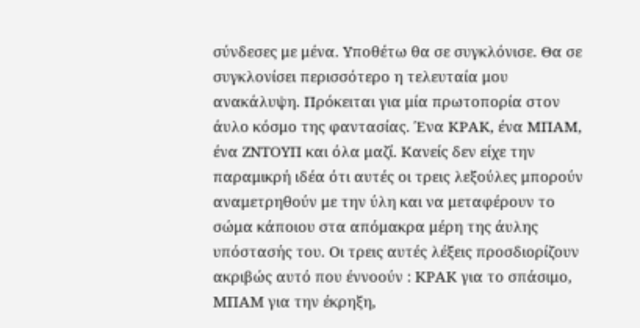σύνδεσες με μένα. Υποθέτω θα σε συγκλόνισε. Θα σε συγκλονίσει περισσότερο η τελευταία μου ανακάλυψη. Πρόκειται για μία πρωτοπορία στον άυλο κόσμο της φαντασίας. Ένα ΚΡΑΚ, ένα ΜΠΑΜ, ένα ΖΝΤΟΥΠ και όλα μαζί. Κανείς δεν είχε την παραμικρή ιδέα ότι αυτές οι τρεις λεξούλες μπορούν αναμετρηθούν με την ύλη και να μεταφέρουν το σώμα κάποιου στα απόμακρα μέρη της άυλης υπόστασής του. Οι τρεις αυτές λέξεις προσδιορίζουν ακριβώς αυτό που έννοούν : ΚΡΑΚ για το σπάσιμο, ΜΠΑΜ για την έκρηξη,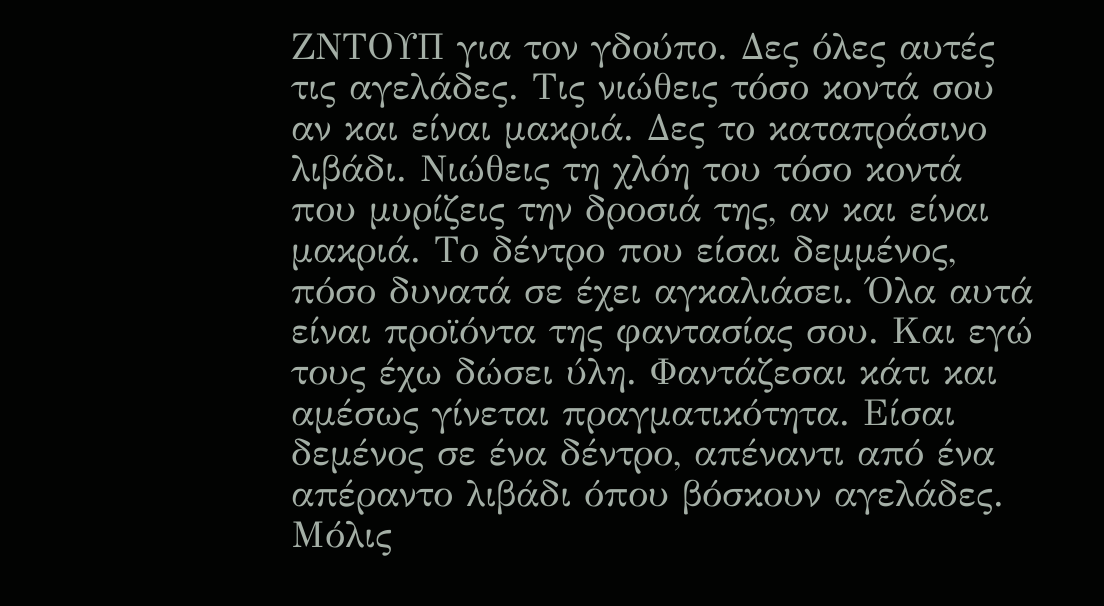ΖΝΤΟΥΠ για τον γδούπο. Δες όλες αυτές τις αγελάδες. Τις νιώθεις τόσο κοντά σου αν και είναι μακριά. Δες το καταπράσινο λιβάδι. Νιώθεις τη χλόη του τόσο κοντά που μυρίζεις την δροσιά της, αν και είναι μακριά. Το δέντρο που είσαι δεμμένος, πόσο δυνατά σε έχει αγκαλιάσει. Όλα αυτά είναι προϊόντα της φαντασίας σου. Και εγώ τους έχω δώσει ύλη. Φαντάζεσαι κάτι και αμέσως γίνεται πραγματικότητα. Είσαι δεμένος σε ένα δέντρο, απέναντι από ένα απέραντο λιβάδι όπου βόσκουν αγελάδες. Μόλις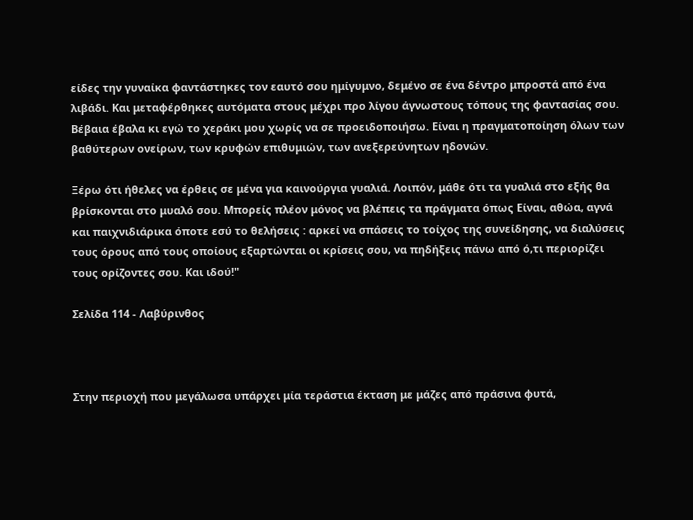είδες την γυναίκα φαντάστηκες τον εαυτό σου ημίγυμνο, δεμένο σε ένα δέντρο μπροστά από ένα λιβάδι. Και μεταφέρθηκες αυτόματα στους μέχρι προ λίγου άγνωστους τόπους της φαντασίας σου. Βέβαια έβαλα κι εγώ το χεράκι μου χωρίς να σε προειδοποιήσω. Είναι η πραγματοποίηση όλων των βαθύτερων ονείρων, των κρυφών επιθυμιών, των ανεξερεύνητων ηδονών.

Ξέρω ότι ήθελες να έρθεις σε μένα για καινούργια γυαλιά. Λοιπόν, μάθε ότι τα γυαλιά στο εξής θα βρίσκονται στο μυαλό σου. Μπορείς πλέον μόνος να βλέπεις τα πράγματα όπως Είναι, αθώα, αγνά και παιχνιδιάρικα όποτε εσύ το θελήσεις : αρκεί να σπάσεις το τοίχος της συνείδησης, να διαλύσεις τους όρους από τους οποίους εξαρτώνται οι κρίσεις σου, να πηδήξεις πάνω από ό,τι περιορίζει τους ορίζοντες σου. Και ιδού!"

Σελίδα 114 - Λαβύρινθος



Στην περιοχή που μεγάλωσα υπάρχει μία τεράστια έκταση με μάζες από πράσινα φυτά,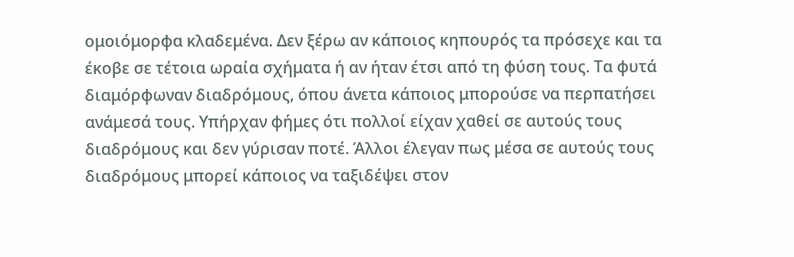ομοιόμορφα κλαδεμένα. Δεν ξέρω αν κάποιος κηπουρός τα πρόσεχε και τα έκοβε σε τέτοια ωραία σχήματα ή αν ήταν έτσι από τη φύση τους. Τα φυτά διαμόρφωναν διαδρόμους, όπου άνετα κάποιος μπορούσε να περπατήσει ανάμεσά τους. Υπήρχαν φήμες ότι πολλοί είχαν χαθεί σε αυτούς τους διαδρόμους και δεν γύρισαν ποτέ. Άλλοι έλεγαν πως μέσα σε αυτούς τους διαδρόμους μπορεί κάποιος να ταξιδέψει στον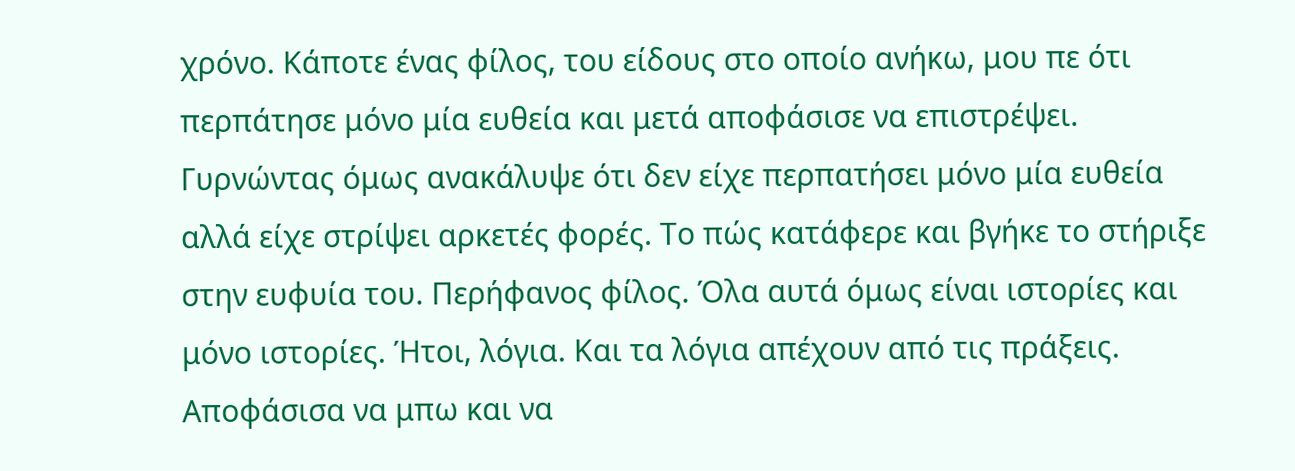χρόνο. Κάποτε ένας φίλος, του είδους στο οποίο ανήκω, μου πε ότι περπάτησε μόνο μία ευθεία και μετά αποφάσισε να επιστρέψει. Γυρνώντας όμως ανακάλυψε ότι δεν είχε περπατήσει μόνο μία ευθεία αλλά είχε στρίψει αρκετές φορές. Το πώς κατάφερε και βγήκε το στήριξε στην ευφυία του. Περήφανος φίλος. Όλα αυτά όμως είναι ιστορίες και μόνο ιστορίες. Ήτοι, λόγια. Και τα λόγια απέχουν από τις πράξεις. Αποφάσισα να μπω και να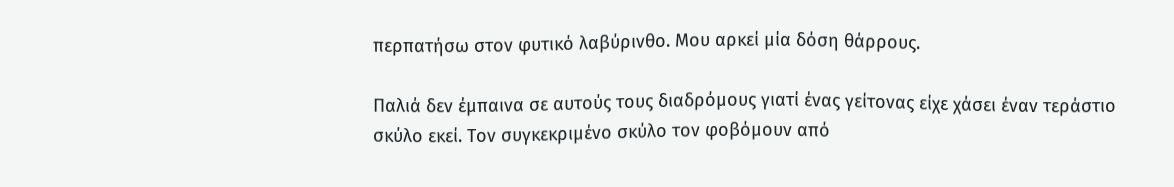περπατήσω στον φυτικό λαβύρινθο. Μου αρκεί μία δόση θάρρους.

Παλιά δεν έμπαινα σε αυτούς τους διαδρόμους γιατί ένας γείτονας είχε χάσει έναν τεράστιο σκύλο εκεί. Τον συγκεκριμένο σκύλο τον φοβόμουν από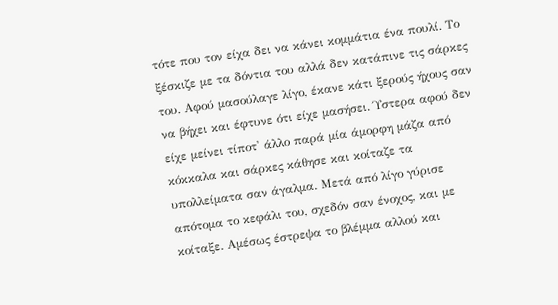τότε που τον είχα δει να κάνει κομμάτια ένα πουλί. Το ξέσκιζε με τα δόντια του αλλά δεν κατάπινε τις σάρκες του. Αφού μασούλαγε λίγο, έκανε κάτι ξερούς ήχους σαν να βήχει και έφτυνε ότι είχε μασήσει. Ύστερα αφού δεν είχε μείνει τίποτ' άλλο παρά μία άμορφη μάζα από κόκκαλα και σάρκες κάθησε και κοίταζε τα υπολλείματα σαν άγαλμα. Μετά από λίγο γύρισε απότομα το κεφάλι του, σχεδόν σαν ένοχος, και με κοίταξε. Αμέσως έστρεψα το βλέμμα αλλού και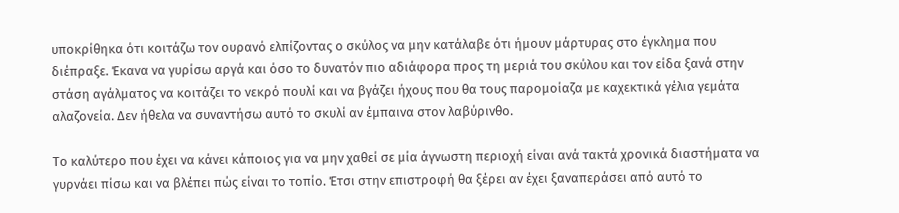υποκρίθηκα ότι κοιτάζω τον ουρανό ελπίζοντας ο σκύλος να μην κατάλαβε ότι ήμουν μάρτυρας στο έγκλημα που διέπραξε. Έκανα να γυρίσω αργά και όσο το δυνατόν πιο αδιάφορα προς τη μεριά του σκύλου και τον είδα ξανά στην στάση αγάλματος να κοιτάζει το νεκρό πουλί και να βγάζει ήχους που θα τους παρομοίαζα με καχεκτικά γέλια γεμάτα αλαζονεία. Δεν ήθελα να συναντήσω αυτό το σκυλί αν έμπαινα στον λαβύρινθο.

Το καλύτερο που έχει να κάνει κάποιος για να μην χαθεί σε μία άγνωστη περιοχή είναι ανά τακτά χρονικά διαστήματα να γυρνάει πίσω και να βλέπει πώς είναι το τοπίο. Έτσι στην επιστροφή θα ξέρει αν έχει ξαναπεράσει από αυτό το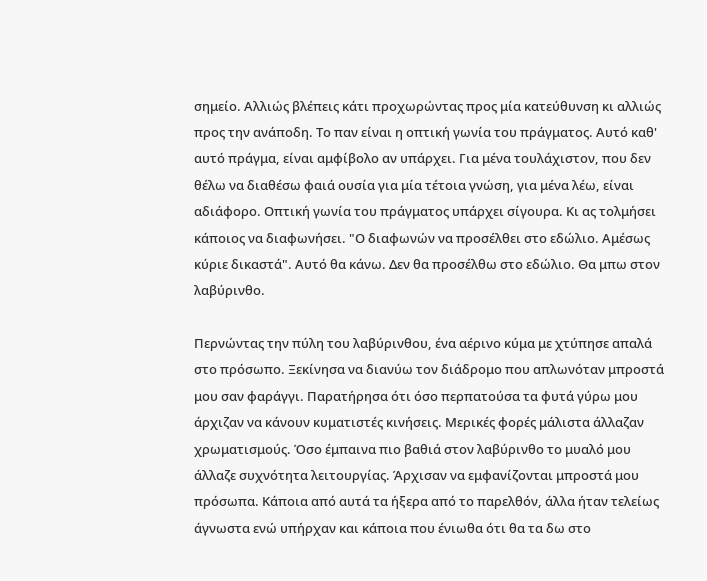σημείο. Αλλιώς βλέπεις κάτι προχωρώντας προς μία κατεύθυνση κι αλλιώς προς την ανάποδη. Το παν είναι η οπτική γωνία του πράγματος. Αυτό καθ' αυτό πράγμα, είναι αμφίβολο αν υπάρχει. Για μένα τουλάχιστον, που δεν θέλω να διαθέσω φαιά ουσία για μία τέτοια γνώση, για μένα λέω, είναι αδιάφορο. Οπτική γωνία του πράγματος υπάρχει σίγουρα. Κι ας τολμήσει κάποιος να διαφωνήσει. "Ο διαφωνών να προσέλθει στο εδώλιο. Αμέσως κύριε δικαστά". Αυτό θα κάνω. Δεν θα προσέλθω στο εδώλιο. Θα μπω στον λαβύρινθο.

Περνώντας την πύλη του λαβύρινθου, ένα αέρινο κύμα με χτύπησε απαλά στο πρόσωπο. Ξεκίνησα να διανύω τον διάδρομο που απλωνόταν μπροστά μου σαν φαράγγι. Παρατήρησα ότι όσο περπατούσα τα φυτά γύρω μου άρχιζαν να κάνουν κυματιστές κινήσεις. Μερικές φορές μάλιστα άλλαζαν χρωματισμούς. Όσο έμπαινα πιο βαθιά στον λαβύρινθο το μυαλό μου άλλαζε συχνότητα λειτουργίας. Άρχισαν να εμφανίζονται μπροστά μου πρόσωπα. Κάποια από αυτά τα ήξερα από το παρελθόν, άλλα ήταν τελείως άγνωστα ενώ υπήρχαν και κάποια που ένιωθα ότι θα τα δω στο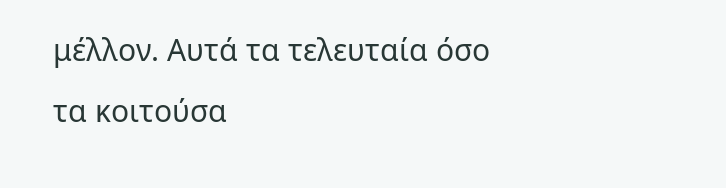μέλλον. Αυτά τα τελευταία όσο τα κοιτούσα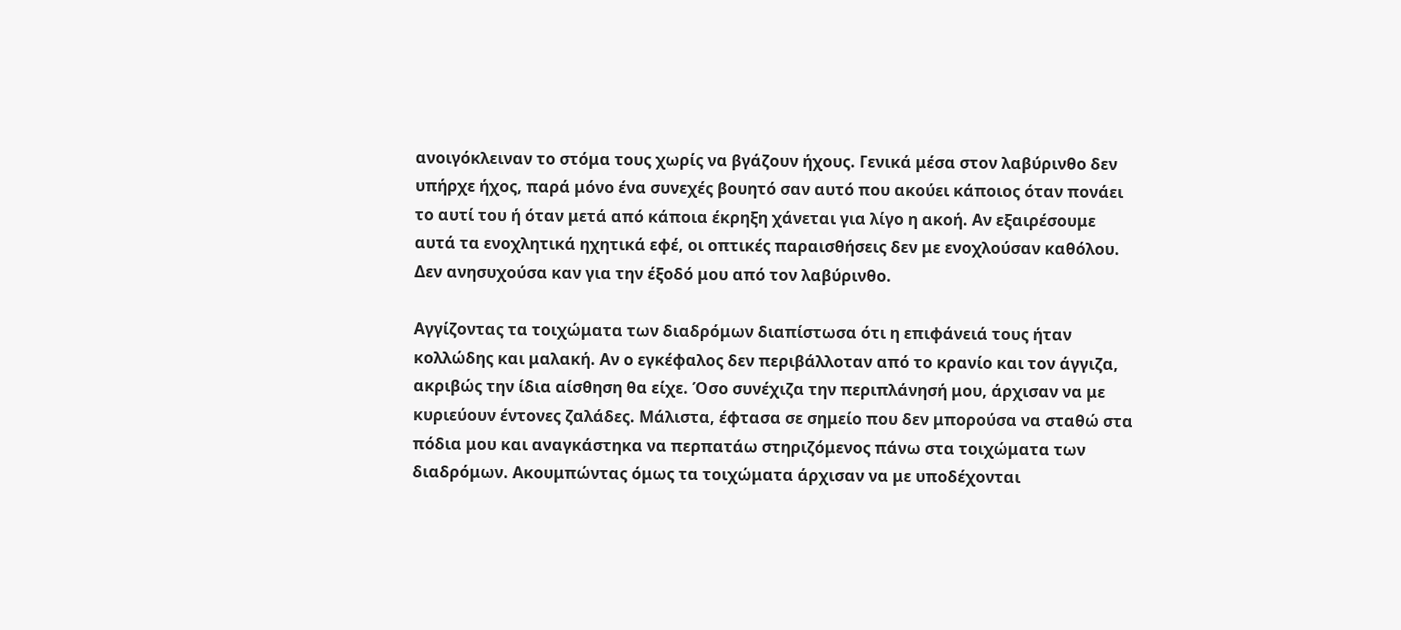ανοιγόκλειναν το στόμα τους χωρίς να βγάζουν ήχους. Γενικά μέσα στον λαβύρινθο δεν υπήρχε ήχος, παρά μόνο ένα συνεχές βουητό σαν αυτό που ακούει κάποιος όταν πονάει το αυτί του ή όταν μετά από κάποια έκρηξη χάνεται για λίγο η ακοή. Αν εξαιρέσουμε αυτά τα ενοχλητικά ηχητικά εφέ, οι οπτικές παραισθήσεις δεν με ενοχλούσαν καθόλου. Δεν ανησυχούσα καν για την έξοδό μου από τον λαβύρινθο.

Αγγίζοντας τα τοιχώματα των διαδρόμων διαπίστωσα ότι η επιφάνειά τους ήταν κολλώδης και μαλακή. Αν ο εγκέφαλος δεν περιβάλλοταν από το κρανίο και τον άγγιζα, ακριβώς την ίδια αίσθηση θα είχε. Όσο συνέχιζα την περιπλάνησή μου, άρχισαν να με κυριεύουν έντονες ζαλάδες. Μάλιστα, έφτασα σε σημείο που δεν μπορούσα να σταθώ στα πόδια μου και αναγκάστηκα να περπατάω στηριζόμενος πάνω στα τοιχώματα των διαδρόμων. Ακουμπώντας όμως τα τοιχώματα άρχισαν να με υποδέχονται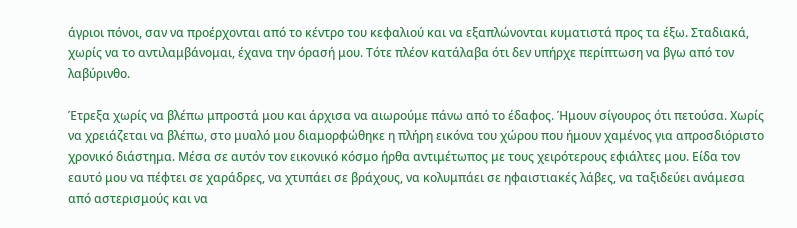άγριοι πόνοι, σαν να προέρχονται από το κέντρο του κεφαλιού και να εξαπλώνονται κυματιστά προς τα έξω. Σταδιακά, χωρίς να το αντιλαμβάνομαι, έχανα την όρασή μου. Τότε πλέον κατάλαβα ότι δεν υπήρχε περίπτωση να βγω από τον λαβύρινθο.

Έτρεξα χωρίς να βλέπω μπροστά μου και άρχισα να αιωρούμε πάνω από το έδαφος. Ήμουν σίγουρος ότι πετούσα. Χωρίς να χρειάζεται να βλέπω, στο μυαλό μου διαμορφώθηκε η πλήρη εικόνα του χώρου που ήμουν χαμένος για απροσδιόριστο χρονικό διάστημα. Μέσα σε αυτόν τον εικονικό κόσμο ήρθα αντιμέτωπος με τους χειρότερους εφιάλτες μου. Είδα τον εαυτό μου να πέφτει σε χαράδρες, να χτυπάει σε βράχους, να κολυμπάει σε ηφαιστιακές λάβες, να ταξιδεύει ανάμεσα από αστερισμούς και να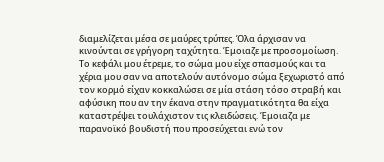διαμελίζεται μέσα σε μαύρες τρύπες. Όλα άρχισαν να κινούνται σε γρήγορη ταχύτητα. Έμοιαζε με προσομοίωση. Το κεφάλι μου έτρεμε, το σώμα μου είχε σπασμούς και τα χέρια μου σαν να αποτελούν αυτόνομο σώμα ξεχωριστό από τον κορμό είχαν κοκκαλώσει σε μία στάση τόσο στραβή και αφύσικη που αν την έκανα στην πραγματικότητα θα είχα καταστρέψει τουλάχιστον τις κλειδώσεις. Έμοιαζα με παρανοϊκό βουδιστή που προσεύχεται ενώ τον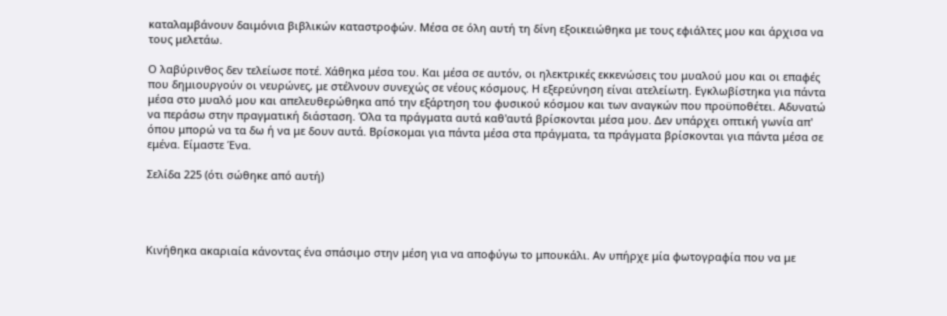καταλαμβάνουν δαιμόνια βιβλικών καταστροφών. Μέσα σε όλη αυτή τη δίνη εξοικειώθηκα με τους εφιάλτες μου και άρχισα να τους μελετάω.

Ο λαβύρινθος δεν τελείωσε ποτέ. Χάθηκα μέσα του. Και μέσα σε αυτόν, οι ηλεκτρικές εκκενώσεις του μυαλού μου και οι επαφές που δημιουργούν οι νευρώνες, με στέλνουν συνεχώς σε νέους κόσμους. Η εξερεύνηση είναι ατελείωτη. Εγκλωβίστηκα για πάντα μέσα στο μυαλό μου και απελευθερώθηκα από την εξάρτηση του φυσικού κόσμου και των αναγκών που προϋποθέτει. Αδυνατώ να περάσω στην πραγματική διάσταση. Όλα τα πράγματα αυτά καθ'αυτά βρίσκονται μέσα μου. Δεν υπάρχει οπτική γωνία απ' όπου μπορώ να τα δω ή να με δουν αυτά. Βρίσκομαι για πάντα μέσα στα πράγματα, τα πράγματα βρίσκονται για πάντα μέσα σε εμένα. Είμαστε Ένα.

Σελίδα 225 (ότι σώθηκε από αυτή)




Κινήθηκα ακαριαία κάνοντας ένα σπάσιμο στην μέση για να αποφύγω το μπουκάλι. Αν υπήρχε μία φωτογραφία που να με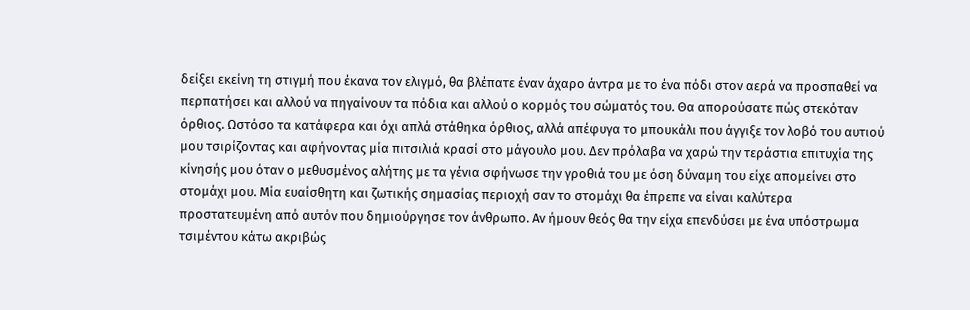δείξει εκείνη τη στιγμή που έκανα τον ελιγμό, θα βλέπατε έναν άχαρο άντρα με το ένα πόδι στον αερά να προσπαθεί να περπατήσει και αλλού να πηγαίνουν τα πόδια και αλλού ο κορμός του σώματός του. Θα απορούσατε πώς στεκόταν όρθιος. Ωστόσο τα κατάφερα και όχι απλά στάθηκα όρθιος, αλλά απέφυγα το μπουκάλι που άγγιξε τον λοβό του αυτιού μου τσιρίζοντας και αφήνοντας μία πιτσιλιά κρασί στο μάγουλο μου. Δεν πρόλαβα να χαρώ την τεράστια επιτυχία της κίνησής μου όταν ο μεθυσμένος αλήτης με τα γένια σφήνωσε την γροθιά του με όση δύναμη του είχε απομείνει στο στομάχι μου. Μία ευαίσθητη και ζωτικής σημασίας περιοχή σαν το στομάχι θα έπρεπε να είναι καλύτερα προστατευμένη από αυτόν που δημιούργησε τον άνθρωπο. Αν ήμουν θεός θα την είχα επενδύσει με ένα υπόστρωμα τσιμέντου κάτω ακριβώς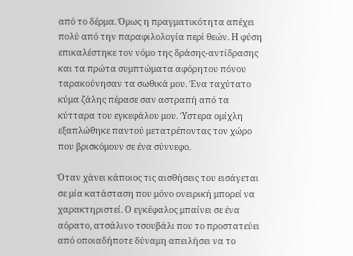από το δέρμα. Όμως η πραγματικότητα απέχει πολύ από την παραφιλολογία περί θεών. Η φύση επικαλέστηκε τον νόμο της δράσης-αντίδρασης και τα πρώτα συμπτώματα αφόρητου πόνου ταρακούνησαν τα σωθικά μου. Ένα ταχύτατο κύμα ζάλης πέρασε σαν αστραπή από τα κύτταρα του εγκεφάλου μου. Ύστερα ομίχλη εξαπλώθηκε παντού μετατρέποντας τον χώρο που βρισκόμουν σε ένα σύννεφο.

Όταν χάνει κάποιος τις αισθήσεις του εισάγεται σε μία κατάσταση που μόνο ονειρική μπορεί να χαρακτηριστεί. Ο εγκέφαλος μπαίνει σε ένα αόρατο, ατσάλινο τσουβάλι που το προστατεύει από οποιαδήποτε δύναμη απειλήσει να το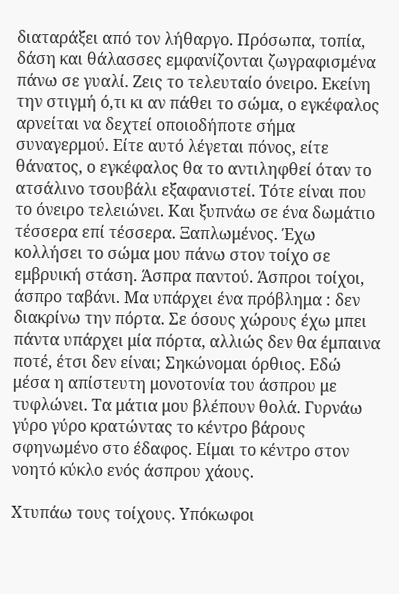διαταράξει από τον λήθαργο. Πρόσωπα, τοπία, δάση και θάλασσες εμφανίζονται ζωγραφισμένα πάνω σε γυαλί. Ζεις το τελευταίο όνειρο. Εκείνη την στιγμή ό,τι κι αν πάθει το σώμα, ο εγκέφαλος αρνείται να δεχτεί οποιοδήποτε σήμα συναγερμού. Είτε αυτό λέγεται πόνος, είτε θάνατος, ο εγκέφαλος θα το αντιληφθεί όταν το ατσάλινο τσουβάλι εξαφανιστεί. Τότε είναι που το όνειρο τελειώνει. Και ξυπνάω σε ένα δωμάτιο τέσσερα επί τέσσερα. Ξαπλωμένος. Έχω κολλήσει το σώμα μου πάνω στον τοίχο σε εμβρυική στάση. Άσπρα παντού. Άσπροι τοίχοι, άσπρο ταβάνι. Μα υπάρχει ένα πρόβλημα : δεν διακρίνω την πόρτα. Σε όσους χώρους έχω μπει πάντα υπάρχει μία πόρτα, αλλιώς δεν θα έμπαινα ποτέ, έτσι δεν είναι; Σηκώνομαι όρθιος. Εδώ μέσα η απίστευτη μονοτονία του άσπρου με τυφλώνει. Τα μάτια μου βλέπουν θολά. Γυρνάω γύρο γύρο κρατώντας το κέντρο βάρους σφηνωμένο στο έδαφος. Είμαι το κέντρο στον νοητό κύκλο ενός άσπρου χάους.

Χτυπάω τους τοίχους. Υπόκωφοι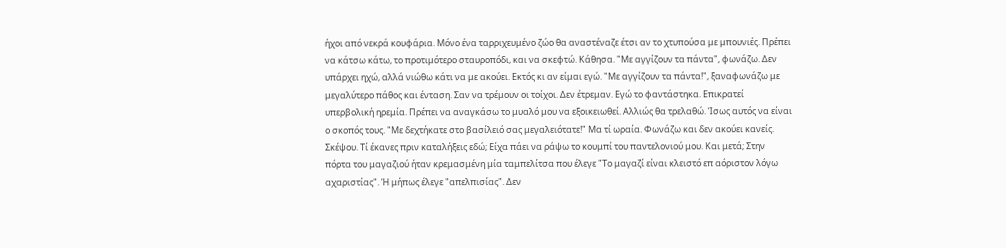ήχοι από νεκρά κουφάρια. Μόνο ένα ταρριχευμένο ζώο θα αναστέναζε έτσι αν το χτυπούσα με μπουνιές. Πρέπει να κάτσω κάτω, το προτιμότερο σταυροπόδι, και να σκεφτώ. Κάθησα. "Με αγγίζουν τα πάντα", φωνάζω. Δεν υπάρχει ηχώ, αλλά νιώθω κάτι να με ακούει. Εκτός κι αν είμαι εγώ. "Με αγγίζουν τα πάντα!", ξαναφωνάζω με μεγαλύτερο πάθος και ένταση. Σαν να τρέμουν οι τοίχοι. Δεν έτρεμαν. Εγώ το φαντάστηκα. Επικρατεί υπερβολική ηρεμία. Πρέπει να αναγκάσω το μυαλό μου να εξοικειωθεί. Αλλιώς θα τρελαθώ. Ίσως αυτός να είναι ο σκοπός τους. "Με δεχτήκατε στο βασίλειό σας μεγαλειότατε!" Μα τί ωραία. Φωνάζω και δεν ακούει κανείς. Σκέψου. Τί έκανες πριν καταλήξεις εδώ; Είχα πάει να ράψω το κουμπί του παντελονιού μου. Και μετά; Στην πόρτα του μαγαζιού ήταν κρεμασμένη μία ταμπελίτσα που έλεγε "Το μαγαζί είναι κλειστό επ αόριστον λόγω αχαριστίας". Ή μήπως έλεγε "απελπισίας". Δεν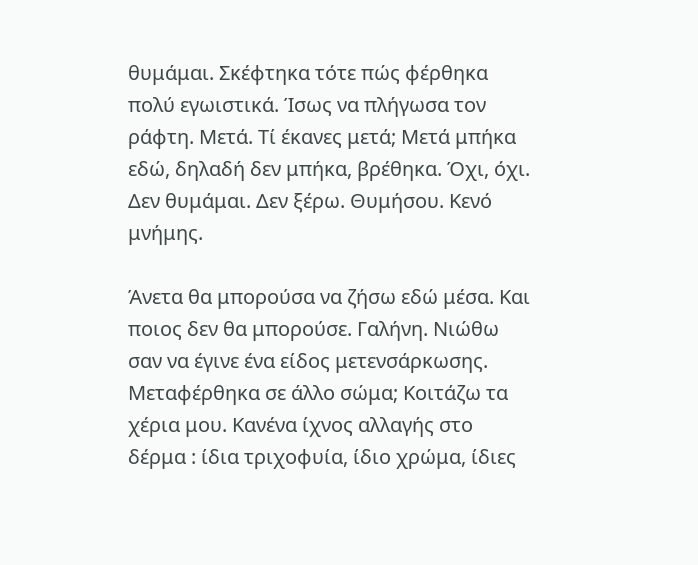θυμάμαι. Σκέφτηκα τότε πώς φέρθηκα πολύ εγωιστικά. Ίσως να πλήγωσα τον ράφτη. Μετά. Τί έκανες μετά; Μετά μπήκα εδώ, δηλαδή δεν μπήκα, βρέθηκα. Όχι, όχι. Δεν θυμάμαι. Δεν ξέρω. Θυμήσου. Κενό μνήμης.

Άνετα θα μπορούσα να ζήσω εδώ μέσα. Και ποιος δεν θα μπορούσε. Γαλήνη. Νιώθω σαν να έγινε ένα είδος μετενσάρκωσης. Μεταφέρθηκα σε άλλο σώμα; Κοιτάζω τα χέρια μου. Κανένα ίχνος αλλαγής στο δέρμα : ίδια τριχοφυία, ίδιο χρώμα, ίδιες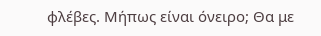φλέβες. Μήπως είναι όνειρο; Θα με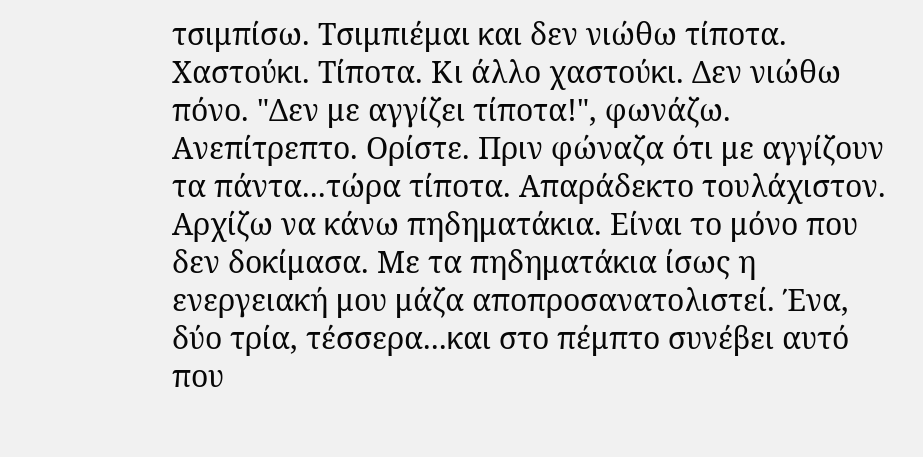τσιμπίσω. Τσιμπιέμαι και δεν νιώθω τίποτα. Χαστούκι. Τίποτα. Κι άλλο χαστούκι. Δεν νιώθω πόνο. "Δεν με αγγίζει τίποτα!", φωνάζω. Ανεπίτρεπτο. Ορίστε. Πριν φώναζα ότι με αγγίζουν τα πάντα...τώρα τίποτα. Απαράδεκτο τουλάχιστον. Αρχίζω να κάνω πηδηματάκια. Είναι το μόνο που δεν δοκίμασα. Με τα πηδηματάκια ίσως η ενεργειακή μου μάζα αποπροσανατολιστεί. Ένα, δύο τρία, τέσσερα...και στο πέμπτο συνέβει αυτό που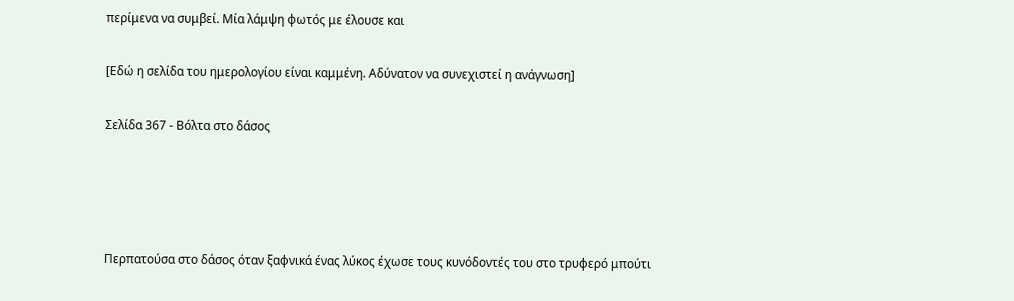περίμενα να συμβεί. Μία λάμψη φωτός με έλουσε και

[Εδώ η σελίδα του ημερολογίου είναι καμμένη. Αδύνατον να συνεχιστεί η ανάγνωση]

Σελίδα 367 - Βόλτα στο δάσος




Περπατούσα στο δάσος όταν ξαφνικά ένας λύκος έχωσε τους κυνόδοντές του στο τρυφερό μπούτι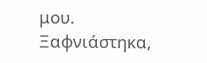μου. Ξαφνιάστηκα,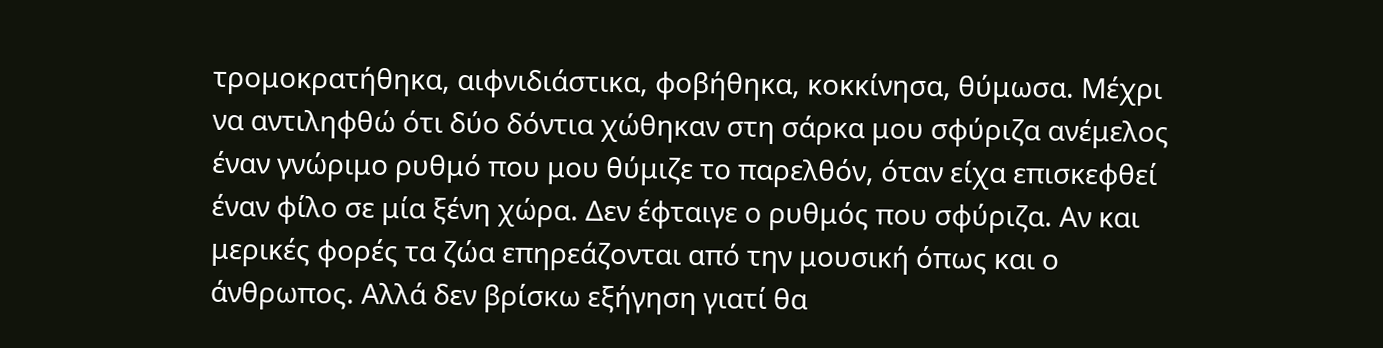τρομοκρατήθηκα, αιφνιδιάστικα, φοβήθηκα, κοκκίνησα, θύμωσα. Μέχρι να αντιληφθώ ότι δύο δόντια χώθηκαν στη σάρκα μου σφύριζα ανέμελος έναν γνώριμο ρυθμό που μου θύμιζε το παρελθόν, όταν είχα επισκεφθεί έναν φίλο σε μία ξένη χώρα. Δεν έφταιγε ο ρυθμός που σφύριζα. Αν και μερικές φορές τα ζώα επηρεάζονται από την μουσική όπως και ο άνθρωπος. Αλλά δεν βρίσκω εξήγηση γιατί θα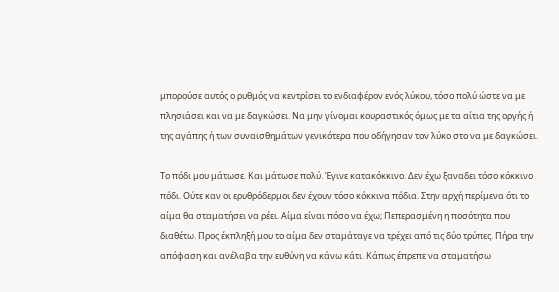μπορούσε αυτός ο ρυθμός να κεντρίσει το ενδιαφέρον ενός λύκου, τόσο πολύ ώστε να με πλησιάσει και να με δαγκώσει. Να μην γίνομαι κουραστικός όμως με τα αίτια της οργής ή της αγάπης ή των συναισθημάτων γενικότερα που οδήγησαν τον λύκο στο να με δαγκώσει.

Το πόδι μου μάτωσε. Και μάτωσε πολύ. Έγινε κατακόκκινο. Δεν έχω ξαναδει τόσο κόκκινο πόδι. Ούτε καν οι ερυθρόδερμοι δεν έχουν τόσο κόκκινα πόδια. Στην αρχή περίμενα ότι το αίμα θα σταματήσει να ρέει. Αίμα είναι πόσο να έχω; Πεπερασμένη η ποσότητα που διαθέτω. Προς έκπληξή μου το αίμα δεν σταμάταγε να τρέχει από τις δύο τρύπες. Πήρα την απόφαση και ανέλαβα την ευθύνη να κάνω κάτι. Κάπως έπρεπε να σταματήσω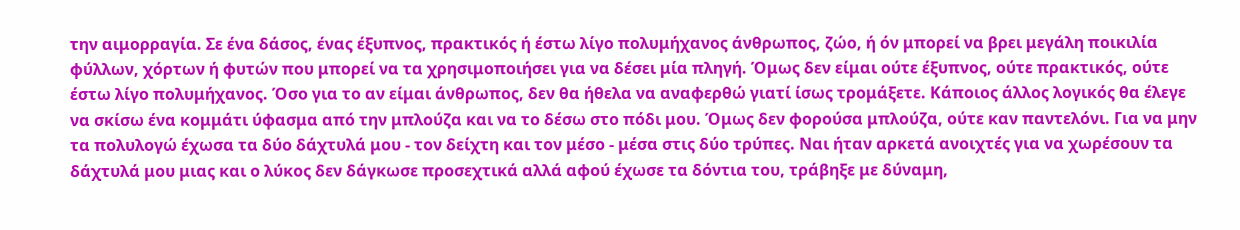την αιμορραγία. Σε ένα δάσος, ένας έξυπνος, πρακτικός ή έστω λίγο πολυμήχανος άνθρωπος, ζώο, ή όν μπορεί να βρει μεγάλη ποικιλία φύλλων, χόρτων ή φυτών που μπορεί να τα χρησιμοποιήσει για να δέσει μία πληγή. Όμως δεν είμαι ούτε έξυπνος, ούτε πρακτικός, ούτε έστω λίγο πολυμήχανος. Όσο για το αν είμαι άνθρωπος, δεν θα ήθελα να αναφερθώ γιατί ίσως τρομάξετε. Κάποιος άλλος λογικός θα έλεγε να σκίσω ένα κομμάτι ύφασμα από την μπλούζα και να το δέσω στο πόδι μου. Όμως δεν φορούσα μπλούζα, ούτε καν παντελόνι. Για να μην τα πολυλογώ έχωσα τα δύο δάχτυλά μου - τον δείχτη και τον μέσο - μέσα στις δύο τρύπες. Ναι ήταν αρκετά ανοιχτές για να χωρέσουν τα δάχτυλά μου μιας και ο λύκος δεν δάγκωσε προσεχτικά αλλά αφού έχωσε τα δόντια του, τράβηξε με δύναμη,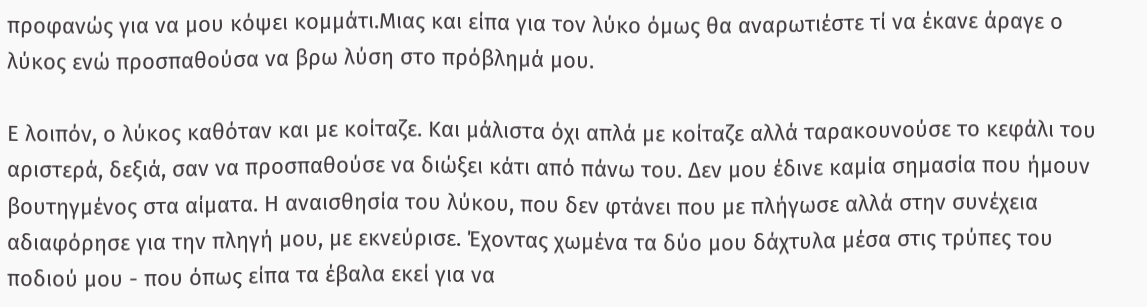προφανώς για να μου κόψει κομμάτι.Μιας και είπα για τον λύκο όμως θα αναρωτιέστε τί να έκανε άραγε ο λύκος ενώ προσπαθούσα να βρω λύση στο πρόβλημά μου.

Ε λοιπόν, ο λύκος καθόταν και με κοίταζε. Και μάλιστα όχι απλά με κοίταζε αλλά ταρακουνούσε το κεφάλι του αριστερά, δεξιά, σαν να προσπαθούσε να διώξει κάτι από πάνω του. Δεν μου έδινε καμία σημασία που ήμουν βουτηγμένος στα αίματα. Η αναισθησία του λύκου, που δεν φτάνει που με πλήγωσε αλλά στην συνέχεια αδιαφόρησε για την πληγή μου, με εκνεύρισε. Έχοντας χωμένα τα δύο μου δάχτυλα μέσα στις τρύπες του ποδιού μου - που όπως είπα τα έβαλα εκεί για να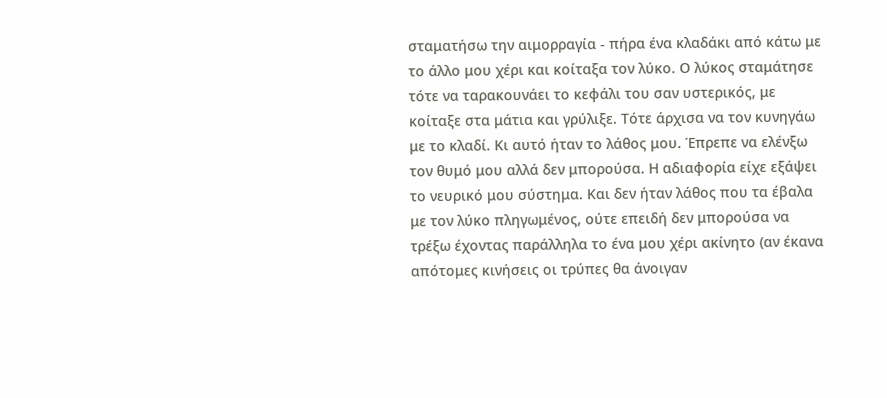σταματήσω την αιμορραγία - πήρα ένα κλαδάκι από κάτω με το άλλο μου χέρι και κοίταξα τον λύκο. Ο λύκος σταμάτησε τότε να ταρακουνάει το κεφάλι του σαν υστερικός, με κοίταξε στα μάτια και γρύλιξε. Τότε άρχισα να τον κυνηγάω με το κλαδί. Κι αυτό ήταν το λάθος μου. Έπρεπε να ελένξω τον θυμό μου αλλά δεν μπορούσα. Η αδιαφορία είχε εξάψει το νευρικό μου σύστημα. Και δεν ήταν λάθος που τα έβαλα με τον λύκο πληγωμένος, ούτε επειδή δεν μπορούσα να τρέξω έχοντας παράλληλα το ένα μου χέρι ακίνητο (αν έκανα απότομες κινήσεις οι τρύπες θα άνοιγαν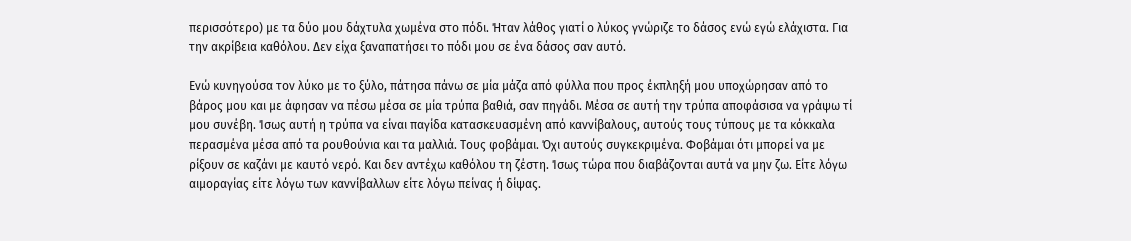περισσότερο) με τα δύο μου δάχτυλα χωμένα στο πόδι. Ήταν λάθος γιατί ο λύκος γνώριζε το δάσος ενώ εγώ ελάχιστα. Για την ακρίβεια καθόλου. Δεν είχα ξαναπατήσει το πόδι μου σε ένα δάσος σαν αυτό.

Ενώ κυνηγούσα τον λύκο με το ξύλο, πάτησα πάνω σε μία μάζα από φύλλα που προς έκπληξή μου υποχώρησαν από το βάρος μου και με άφησαν να πέσω μέσα σε μία τρύπα βαθιά, σαν πηγάδι. Μέσα σε αυτή την τρύπα αποφάσισα να γράψω τί μου συνέβη. Ίσως αυτή η τρύπα να είναι παγίδα κατασκευασμένη από καννίβαλους, αυτούς τους τύπους με τα κόκκαλα περασμένα μέσα από τα ρουθούνια και τα μαλλιά. Τους φοβάμαι. Όχι αυτούς συγκεκριμένα. Φοβάμαι ότι μπορεί να με ρίξουν σε καζάνι με καυτό νερό. Και δεν αντέχω καθόλου τη ζέστη. Ίσως τώρα που διαβάζονται αυτά να μην ζω. Είτε λόγω αιμοραγίας είτε λόγω των καννίβαλλων είτε λόγω πείνας ή δίψας.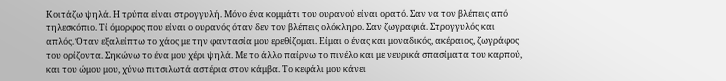Κοιτάζω ψηλά. Η τρύπα είναι στρογγυλή. Μόνο ένα κομμάτι του ουρανού είναι ορατό. Σαν να τον βλέπεις από τηλεσκόπιο. Τί όμορφος που είναι ο ουρανός όταν δεν τον βλέπεις ολόκληρο. Σαν ζωγραφιά. Στρογγυλός και απλός. Όταν εξαλείπτω το χάος με την φαντασία μου ερεθίζομαι. Είμαι ο ένας και μοναδικός, ακέραιος, ζωγράφος του ορίζοντα. Σηκώνω το ένα μου χέρι ψηλά. Με το άλλο παίρνω το πινέλο και με νευρικά σπασίματα του καρπού, και του ώμου μου, χύνω πιτσιλωτά αστέρια στον κάμβα. Το κεφάλι μου κάνει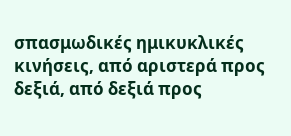σπασμωδικές ημικυκλικές κινήσεις, από αριστερά προς δεξιά, από δεξιά προς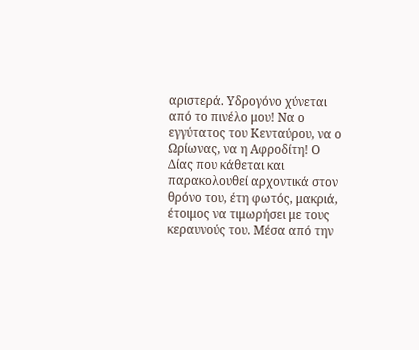αριστερά. Υδρογόνο χύνεται από το πινέλο μου! Να ο εγγύτατος του Κενταύρου, να ο Ωρίωνας, να η Αφροδίτη! Ο Δίας που κάθεται και παρακολουθεί αρχοντικά στον θρόνο του, έτη φωτός, μακριά, έτοιμος να τιμωρήσει με τους κεραυνούς του. Μέσα από την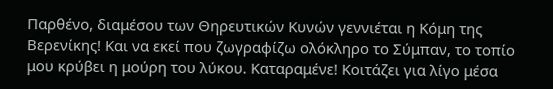Παρθένο, διαμέσου των Θηρευτικών Κυνών γεννιέται η Κόμη της Βερενίκης! Και να εκεί που ζωγραφίζω ολόκληρο το Σύμπαν, το τοπίο μου κρύβει η μούρη του λύκου. Καταραμένε! Κοιτάζει για λίγο μέσα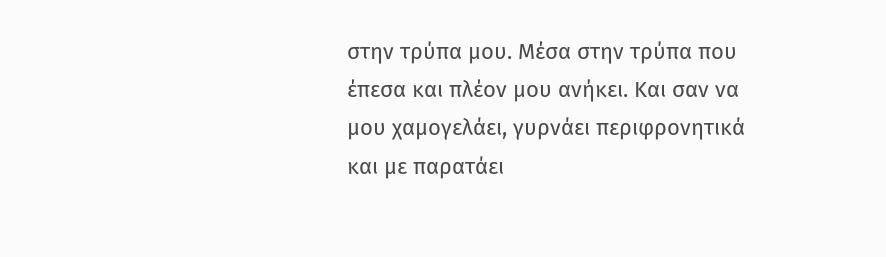στην τρύπα μου. Μέσα στην τρύπα που έπεσα και πλέον μου ανήκει. Και σαν να μου χαμογελάει, γυρνάει περιφρονητικά και με παρατάει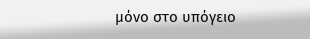μόνο στο υπόγειο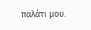παλάτι μου.